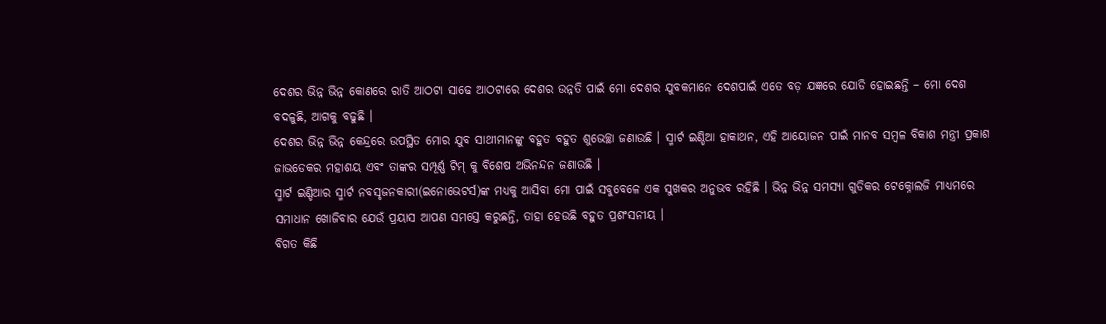ଦେଶର ଭିନ୍ନ ଭିନ୍ନ କୋଣରେ ରାତି ଆଠଟା ସାଢେ ଆଠଟାରେ ଦେଶର ଉନ୍ନତି ପାଇଁ ମୋ ଦେଶର ଯୁବକମାନେ ଦେଶପାଇଁ ଏତେ ବଡ଼ ଯଜ୍ଞରେ ଯୋଡି ହୋଇଛନ୍ତି – ମୋ ଦେଶ ବଦଳୁଛି, ଆଗକୁ ବଢୁଛି ।
ଦେଶର ଭିନ୍ନ ଭିନ୍ନ କେନ୍ଦ୍ରରେ ଉପସ୍ଥିତ ମୋର ଯୁବ ସାଥୀମାନଙ୍କୁ ବହୁତ ବହୁତ ଶୁଭେଚ୍ଛା ଜଣାଉଛି । ସ୍ମାର୍ଟ ଇଣ୍ଡିଆ ହାକାଥନ, ଏହି ଆୟୋଜନ ପାଇଁ ମାନବ ସମ୍ବଳ ବିକାଶ ମନ୍ତ୍ରୀ ପ୍ରକାଶ ଜାଭଡେକର ମହାଶୟ ଏବଂ ତାଙ୍କର ସମ୍ପୂର୍ଣ୍ଣ ଟିମ୍ କୁ ବିଶେଷ ଅଭିନନ୍ଦନ ଜଣାଉଛି ।
ସ୍ମାର୍ଟ ଇଣ୍ଡିଆର ସ୍ମାର୍ଟ ନବସୃଜନକାରୀ(ଇନୋଭେଟର୍ସ)ଙ୍କ ମଧ୍ୟକୁ ଆସିବା ମୋ ପାଇଁ ସବୁବେଳେ ଏକ ସୁଖକର ଅନୁଭବ ରହିଛି । ଭିନ୍ନ ଭିନ୍ନ ସମସ୍ୟା ଗୁଡିକର ଟେକ୍ନୋଲଜି ମାଧ୍ୟମରେ ସମାଧାନ ଖୋଜିବାର ଯେଉଁ ପ୍ରୟାସ ଆପଣ ସମସ୍ତେ କରୁଛନ୍ତି, ତାହା ହେଉଛି ବହୁତ ପ୍ରଶଂସନୀୟ ।
ବିଗତ କିଛି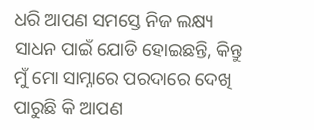ଧରି ଆପଣ ସମସ୍ତେ ନିଜ ଲକ୍ଷ୍ୟ ସାଧନ ପାଇଁ ଯୋଡି ହୋଇଛନ୍ତି, କିନ୍ତୁ ମୁଁ ମୋ ସାମ୍ନାରେ ପରଦାରେ ଦେଖି ପାରୁଛି କି ଆପଣ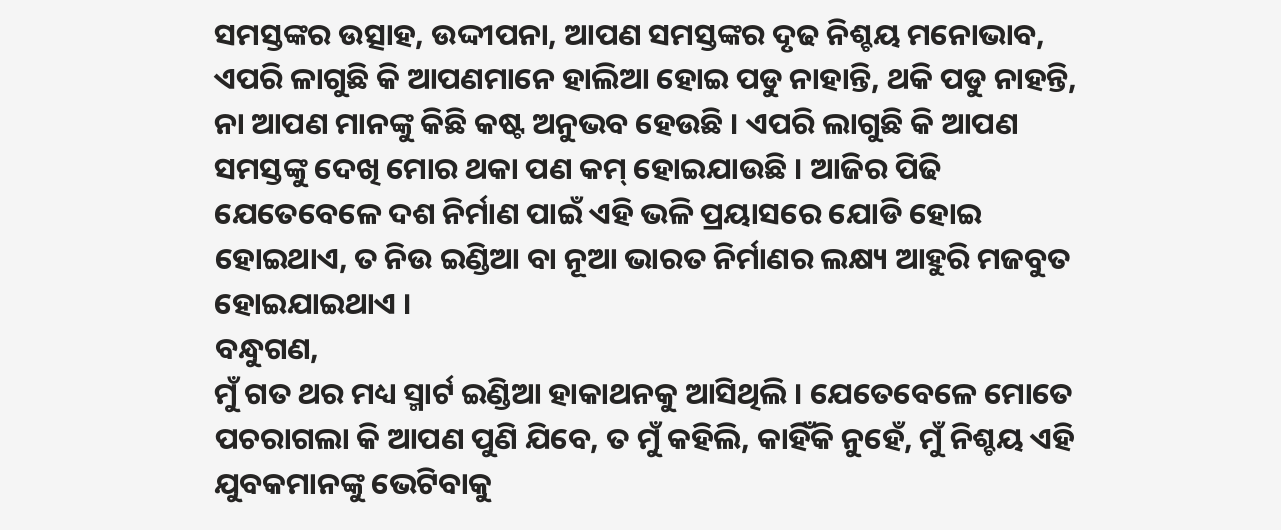ସମସ୍ତଙ୍କର ଉତ୍ସାହ, ଉଦ୍ଦୀପନା, ଆପଣ ସମସ୍ତଙ୍କର ଦୃଢ ନିଶ୍ଚୟ ମନୋଭାବ, ଏପରି ଳାଗୁଛି କି ଆପଣମାନେ ହାଲିଆ ହୋଇ ପଡୁ ନାହାନ୍ତି, ଥକି ପଡୁ ନାହନ୍ତି, ନା ଆପଣ ମାନଙ୍କୁ କିଛି କଷ୍ଟ ଅନୁଭବ ହେଉଛି । ଏପରି ଲାଗୁଛି କି ଆପଣ ସମସ୍ତଙ୍କୁ ଦେଖି ମୋର ଥକା ପଣ କମ୍ ହୋଇଯାଉଛି । ଆଜିର ପିଢି ଯେତେବେଳେ ଦଶ ନିର୍ମାଣ ପାଇଁ ଏହି ଭଳି ପ୍ରୟାସରେ ଯୋଡି ହୋଇ ହୋଇଥାଏ, ତ ନିଉ ଇଣ୍ଡିଆ ବା ନୂଆ ଭାରତ ନିର୍ମାଣର ଲକ୍ଷ୍ୟ ଆହୁରି ମଜବୁତ ହୋଇଯାଇଥାଏ ।
ବନ୍ଧୁଗଣ,
ମୁଁ ଗତ ଥର ମଧ୍ୟ ସ୍ମାର୍ଟ ଇଣ୍ଡିଆ ହାକାଥନକୁ ଆସିଥିଲି । ଯେତେବେଳେ ମୋତେ ପଚରାଗଲା କି ଆପଣ ପୁଣି ଯିବେ, ତ ମୁଁ କହିଲି, କାହିଁକି ନୁହେଁ, ମୁଁ ନିଶ୍ଚୟ ଏହି ଯୁବକମାନଙ୍କୁ ଭେଟିବାକୁ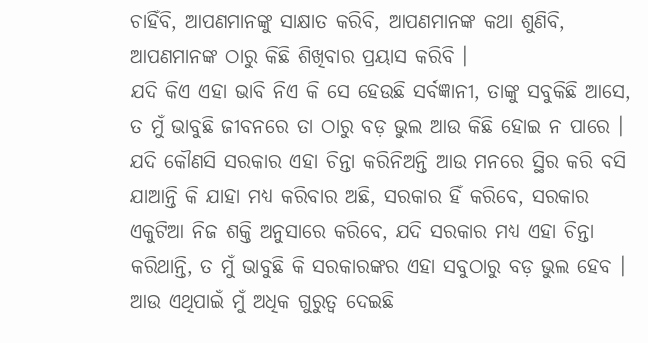ଚାହିଁବି, ଆପଣମାନଙ୍କୁ ସାକ୍ଷାତ କରିବି, ଆପଣମାନଙ୍କ କଥା ଶୁଣିବି, ଆପଣମାନଙ୍କ ଠାରୁ କିଛି ଶିଖିବାର ପ୍ରୟାସ କରିବି ।
ଯଦି କିଏ ଏହା ଭାବି ନିଏ କି ସେ ହେଉଛି ସର୍ବଜ୍ଞାନୀ, ତାଙ୍କୁ ସବୁକିଛି ଆସେ, ତ ମୁଁ ଭାବୁଛି ଜୀବନରେ ତା ଠାରୁ ବଡ଼ ଭୁଲ ଆଉ କିଛି ହୋଇ ନ ପାରେ । ଯଦି କୌଣସି ସରକାର ଏହା ଚିନ୍ତା କରିନିଅନ୍ତି ଆଉ ମନରେ ସ୍ଥିର କରି ବସି ଯାଆନ୍ତି କି ଯାହା ମଧ୍ୟ କରିବାର ଅଛି, ସରକାର ହିଁ କରିବେ, ସରକାର ଏକୁଟିଆ ନିଜ ଶକ୍ତି ଅନୁସାରେ କରିବେ, ଯଦି ସରକାର ମଧ୍ୟ ଏହା ଚିନ୍ତା କରିଥାନ୍ତି, ତ ମୁଁ ଭାବୁଛି କି ସରକାରଙ୍କର ଏହା ସବୁଠାରୁ ବଡ଼ ଭୁଲ ହେବ । ଆଉ ଏଥିପାଇଁ ମୁଁ ଅଧିକ ଗୁରୁତ୍ୱ ଦେଇଛି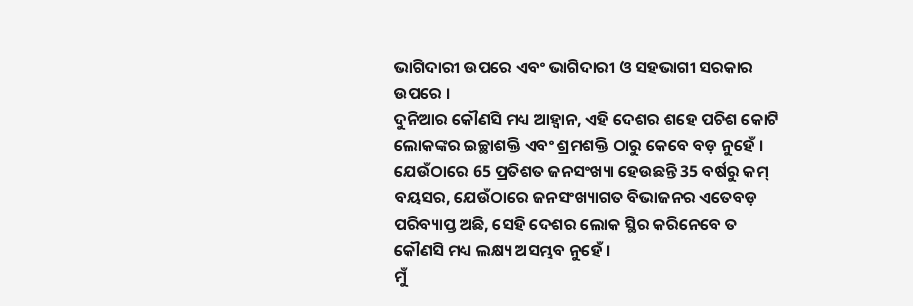ଭାଗିଦାରୀ ଉପରେ ଏବଂ ଭାଗିଦାରୀ ଓ ସହଭାଗୀ ସରକାର ଉପରେ ।
ଦୁନିଆର କୌଣସି ମଧ୍ୟ ଆହ୍ୱାନ, ଏହି ଦେଶର ଶହେ ପଚିଶ କୋଟି ଲୋକଙ୍କର ଇଚ୍ଛାଶକ୍ତି ଏବଂ ଶ୍ରମଶକ୍ତି ଠାରୁ କେବେ ବଡ଼ ନୁହେଁ । ଯେଉଁଠାରେ 65 ପ୍ରତିଶତ ଜନସଂଖ୍ୟା ହେଉଛନ୍ତି 35 ବର୍ଷରୁ କମ୍ ବୟସର, ଯେଉଁଠାରେ ଜନସଂଖ୍ୟାଗତ ବିଭାଜନର ଏତେବଡ଼ ପରିବ୍ୟାପ୍ତ ଅଛି, ସେହି ଦେଶର ଲୋକ ସ୍ଥିର କରିନେବେ ତ କୌଣସି ମଧ୍ୟ ଲକ୍ଷ୍ୟ ଅସମ୍ଭବ ନୁହେଁ ।
ମୁଁ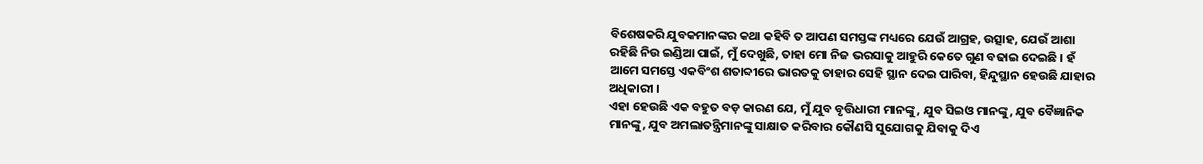ବିଶେଷକରି ଯୁବକମାନଙ୍କର କଥା କହିବି ତ ଆପଣ ସମସ୍ତଙ୍କ ମଧ୍ୟରେ ଯେଉଁ ଆଗ୍ରହ, ଉତ୍ସାହ, ଯେଉଁ ଆଶା ରହିଛି ନିଉ ଇଣ୍ଡିଆ ପାଇଁ, ମୁଁ ଦେଖୁଛି, ତାହା ମୋ ନିଜ ଭରସାକୁ ଆହୁରି କେତେ ଗୁଣ ବଢାଇ ଦେଇଛି । ହଁ ଆମେ ସମସ୍ତେ ଏକବିଂଶ ଶତାବ୍ଦୀରେ ଭାରତକୁ ତାହାର ସେହି ସ୍ଥାନ ଦେଇ ପାରିବା, ହିନ୍ଦୁସ୍ଥାନ ହେଉଛି ଯାହାର ଅଧିକାରୀ ।
ଏହା ହେଉଛି ଏକ ବହୁତ ବଡ଼ କାରଣ ଯେ, ମୁଁ ଯୁବ ବୃତ୍ତିଧାରୀ ମାନଙ୍କୁ, ଯୁବ ସିଇଓ ମାନଙ୍କୁ, ଯୁବ ବୈଜ୍ଞାନିକ ମାନଙ୍କୁ, ଯୁବ ଅମଲାତନ୍ତ୍ରିମାନଙ୍କୁ ସାକ୍ଷାତ କରିବାର କୌଣସି ସୁଯୋଗକୁ ଯିବାକୁ ଦିଏ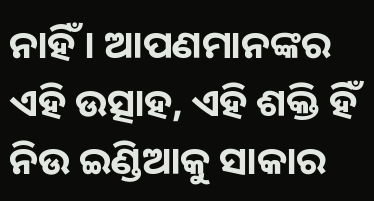ନାହିଁ । ଆପଣମାନଙ୍କର ଏହି ଉତ୍ସାହ, ଏହି ଶକ୍ତି ହିଁ ନିଉ ଇଣ୍ଡିଆକୁ ସାକାର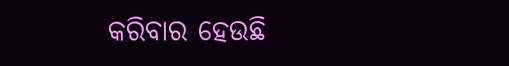କରିବାର ହେଉଛି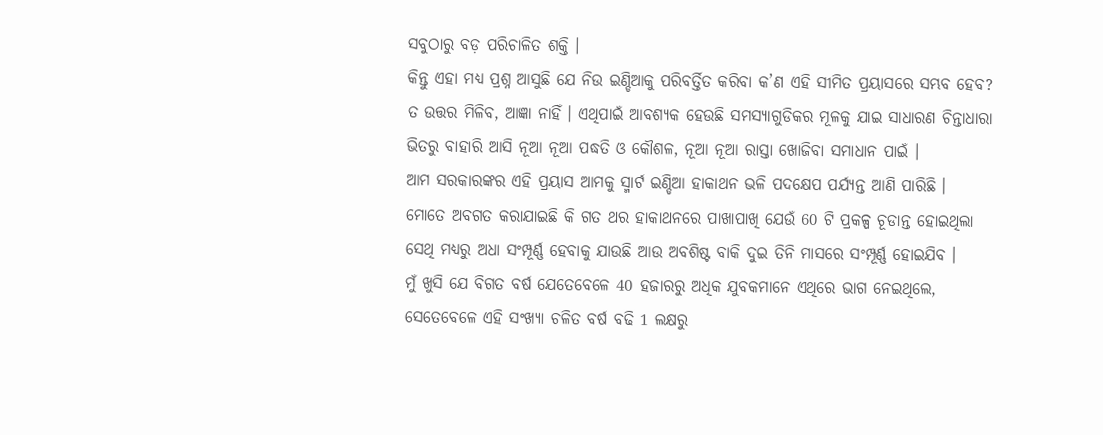ସବୁଠାରୁ ବଡ଼ ପରିଚାଳିତ ଶକ୍ତି ।
କିନ୍ତୁ ଏହା ମଧ୍ୟ ପ୍ରଶ୍ନ ଆସୁଛି ଯେ ନିଉ ଇଣ୍ଡିଆକୁ ପରିବର୍ତ୍ତିତ କରିବା କ’ଣ ଏହି ସୀମିତ ପ୍ରୟାସରେ ସମ୍ଭବ ହେବ? ତ ଉତ୍ତର ମିଳିବ, ଆଜ୍ଞା ନାହିଁ । ଏଥିପାଇଁ ଆବଶ୍ୟକ ହେଉଛି ସମସ୍ୟାଗୁଡିକର ମୂଳକୁ ଯାଇ ସାଧାରଣ ଚିନ୍ତାଧାରା ଭିତରୁ ବାହାରି ଆସି ନୂଆ ନୂଆ ପଦ୍ଧତି ଓ କୌଶଳ, ନୂଆ ନୂଆ ରାସ୍ତା ଖୋଜିବା ସମାଧାନ ପାଇଁ ।
ଆମ ସରକାରଙ୍କର ଏହି ପ୍ରୟାସ ଆମକୁ ସ୍ମାର୍ଟ ଇଣ୍ଡିଆ ହାକାଥନ ଭଳି ପଦକ୍ଷେପ ପର୍ଯ୍ୟନ୍ତ ଆଣି ପାରିଛି ।
ମୋତେ ଅବଗତ କରାଯାଇଛି କି ଗତ ଥର ହାକାଥନରେ ପାଖାପାଖି ଯେଉଁ 60 ଟି ପ୍ରକଳ୍ପ ଚୂଡାନ୍ତ ହୋଇଥିଲା ସେଥି ମଧ୍ୟରୁ ଅଧା ସଂମ୍ପୂର୍ଣ୍ଣ ହେବାକୁ ଯାଉଛି ଆଉ ଅବଶିଷ୍ଟ ବାକି ଦୁଇ ତିନି ମାସରେ ସଂମ୍ପୂର୍ଣ୍ଣ ହୋଇଯିବ ।
ମୁଁ ଖୁସି ଯେ ବିଗତ ବର୍ଷ ଯେତେବେଳେ 40 ହଜାରରୁ ଅଧିକ ଯୁବକମାନେ ଏଥିରେ ଭାଗ ନେଇଥିଲେ, ସେତେବେଳେ ଏହି ସଂଖ୍ୟା ଚଳିତ ବର୍ଷ ବଢି 1 ଲକ୍ଷରୁ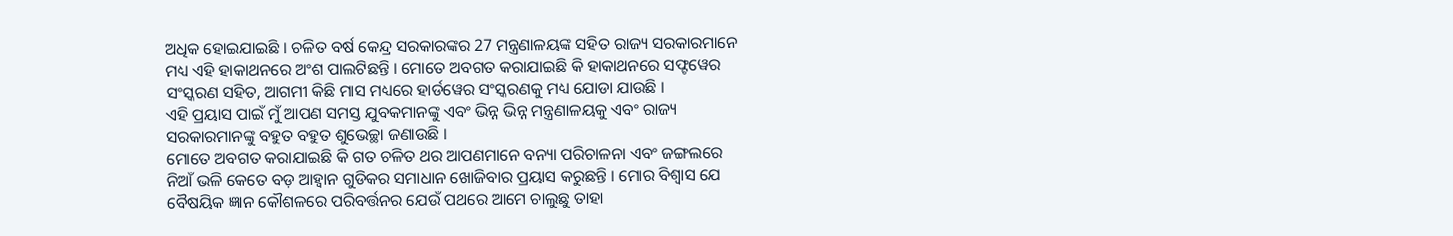ଅଧିକ ହୋଇଯାଇଛି । ଚଳିତ ବର୍ଷ କେନ୍ଦ୍ର ସରକାରଙ୍କର 27 ମନ୍ତ୍ରଣାଳୟଙ୍କ ସହିତ ରାଜ୍ୟ ସରକାରମାନେ ମଧ୍ୟ ଏହି ହାକାଥନରେ ଅଂଶ ପାଲଟିଛନ୍ତି । ମୋତେ ଅବଗତ କରାଯାଇଛି କି ହାକାଥନରେ ସଫ୍ଟୱେର ସଂସ୍କରଣ ସହିତ, ଆଗମୀ କିଛି ମାସ ମଧ୍ୟରେ ହାର୍ଡୱେର ସଂସ୍କରଣକୁ ମଧ୍ୟ ଯୋଡା ଯାଉଛି ।
ଏହି ପ୍ରୟାସ ପାଇଁ ମୁଁ ଆପଣ ସମସ୍ତ ଯୁବକମାନଙ୍କୁ ଏବଂ ଭିନ୍ନ ଭିନ୍ନ ମନ୍ତ୍ରଣାଳୟକୁ ଏବଂ ରାଜ୍ୟ ସରକାରମାନଙ୍କୁ ବହୁତ ବହୁତ ଶୁଭେଚ୍ଛା ଜଣାଉଛି ।
ମୋତେ ଅବଗତ କରାଯାଇଛି କି ଗତ ଚଳିତ ଥର ଆପଣମାନେ ବନ୍ୟା ପରିଚାଳନା ଏବଂ ଜଙ୍ଗଲରେ ନିଆଁ ଭଳି କେତେ ବଡ଼ ଆହ୍ୱାନ ଗୁଡିକର ସମାଧାନ ଖୋଜିବାର ପ୍ରୟାସ କରୁଛନ୍ତି । ମୋର ବିଶ୍ୱାସ ଯେ ବୈଷୟିକ ଜ୍ଞାନ କୌଶଳରେ ପରିବର୍ତ୍ତନର ଯେଉଁ ପଥରେ ଆମେ ଚାଲୁଛୁ ତାହା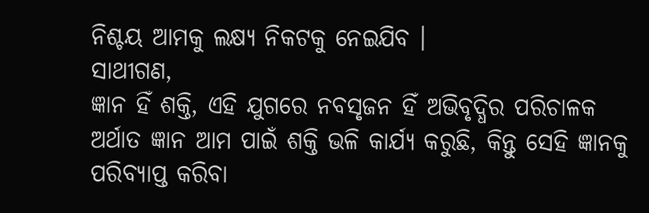ନିଶ୍ଚୟ ଆମକୁ ଲକ୍ଷ୍ୟ ନିକଟକୁ ନେଇଯିବ ।
ସାଥୀଗଣ,
ଜ୍ଞାନ ହିଁ ଶକ୍ତି, ଏହି ଯୁଗରେ ନବସୃଜନ ହିଁ ଅଭିବୃଦ୍ଧିର ପରିଚାଳକ ଅର୍ଥାତ ଜ୍ଞାନ ଆମ ପାଇଁ ଶକ୍ତି ଭଳି କାର୍ଯ୍ୟ କରୁଛି, କିନ୍ତୁ ସେହି ଜ୍ଞାନକୁ ପରିବ୍ୟାପ୍ତ କରିବା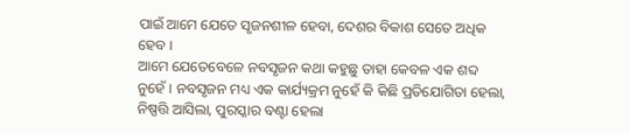ପାଇଁ ଆମେ ଯେତେ ସୃଜନଶୀଳ ହେବା, ଦେଶର ବିକାଶ ସେତେ ଅଧିକ ହେବ ।
ଆମେ ଯେତେବେଳେ ନବସୃଜନ କଥା କହୁଛୁ ତାହା କେବଳ ଏକ ଶବ୍ଦ ନୁହେଁ । ନବସୃଜନ ମଧ୍ୟ ଏକ କାର୍ଯ୍ୟକ୍ରମ ନୁହେଁ କି କିଛି ପ୍ରତିଯୋଗିତା ହେଲା, ନିଷ୍ପତ୍ତି ଆସିଲା, ପୁରସ୍କାର ବଣ୍ଟା ହେଲା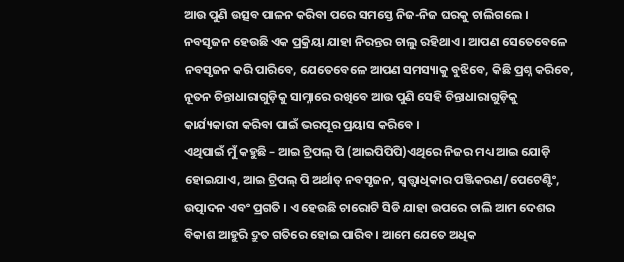ଆଉ ପୁଣି ଉତ୍ସବ ପାଳନ କରିବା ପରେ ସମସ୍ତେ ନିଜ-ନିଜ ଘରକୁ ଚାଲିଗଲେ । ନବସୃଜନ ହେଉଛି ଏକ ପ୍ରକ୍ରିୟା ଯାହା ନିରନ୍ତର ଚାଲୁ ରହିଥାଏ । ଆପଣ ସେତେବେଳେ ନବସୃଜନ କରି ପାରିବେ, ଯେତେବେଳେ ଆପଣ ସମସ୍ୟାକୁ ବୁଝିବେ, କିଛି ପ୍ରଶ୍ନ କରିବେ, ନୂତନ ଚିନ୍ତାଧାରାଗୁଡ଼ିକୁ ସାମ୍ନାରେ ରଖିବେ ଆଉ ପୁଣି ସେହି ଚିନ୍ତାଧାରାଗୁଡ଼ିକୁ କାର୍ଯ୍ୟକାରୀ କରିବା ପାଇଁ ଭରପୂର ପ୍ରୟାସ କରିବେ ।
ଏଥିପାଇଁ ମୁଁ କହୁଛି – ଆଇ ଟ୍ରିପଲ୍ ପି (ଆଇପିପିପି)ଏଥିରେ ନିଜର ମଧ୍ୟ ଆଇ ଯୋଡ଼ି ହୋଇଯାଏ, ଆଇ ଟ୍ରିପଲ୍ ପି ଅର୍ଥାତ୍ ନବସୃଜନ, ସ୍ଵତ୍ତ୍ଵାଧିକାର ପଞ୍ଜିକରଣ/ପେଟେଣ୍ଟିଂ, ଉତ୍ପାଦନ ଏବଂ ପ୍ରଗତି । ଏ ହେଉଛି ଚାରୋଟି ସିଡି ଯାହା ଉପରେ ଚାଲି ଆମ ଦେଶର ବିକାଶ ଆହୁରି ଦ୍ରୁତ ଗତିରେ ହୋଇ ପାରିବ । ଆମେ ଯେତେ ଅଧିକ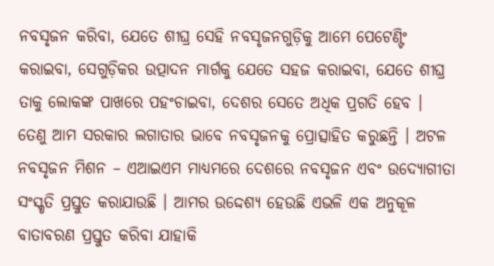ନବସୃଜନ କରିବା, ଯେତେ ଶୀଘ୍ର ସେହି ନବସୃଜନଗୁଡ଼ିକୁ ଆମେ ପେଟେଣ୍ଟିଂ କରାଇବା, ସେଗୁଡ଼ିକର ଉତ୍ପାଦନ ମାର୍ଗକୁ ଯେତେ ସହଜ କରାଇବା, ଯେତେ ଶୀଘ୍ର ତାକୁ ଲୋକଙ୍କ ପାଖରେ ପହଂଚାଇବା, ଦେଶର ସେତେ ଅଧିକ ପ୍ରଗତି ହେବ ।
ତେଣୁ ଆମ ସରକାର ଲଗାତାର ଭାବେ ନବସୃଜନକୁ ପ୍ରୋତ୍ସାହିତ କରୁଛନ୍ତି । ଅଟଳ ନବସୃଜନ ମିଶନ – ଏଆଇଏମ ମାଧ୍ୟମରେ ଦେଶରେ ନବସୃଜନ ଏବଂ ଉଦ୍ୟୋଗୀତା ସଂସ୍କୃତି ପ୍ରସ୍ତୁତ କରାଯାଉଛି । ଆମର ଉଦ୍ଦେଶ୍ୟ ହେଉଛି ଏଭଳି ଏକ ଅନୁକୂଳ ବାତାବରଣ ପ୍ରସ୍ତୁତ କରିବା ଯାହାକି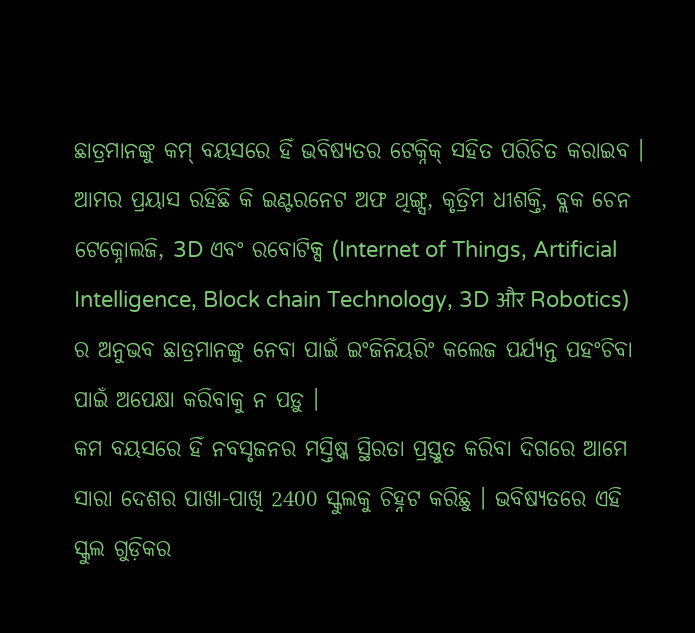ଛାତ୍ରମାନଙ୍କୁ କମ୍ ବୟସରେ ହିଁ ଭବିଷ୍ୟତର ଟେକ୍ନିକ୍ ସହିତ ପରିଚିତ କରାଇବ । ଆମର ପ୍ରୟାସ ରହିଛି କି ଇଣ୍ଟରନେଟ ଅଫ ଥିଙ୍ଗ୍ସ, କୃତ୍ରିମ ଧୀଶକ୍ତି, ବ୍ଲକ ଚେନ ଟେକ୍ନୋଲଜି, 3D ଏବଂ ରବୋଟିକ୍ସ (Internet of Things, Artificial Intelligence, Block chain Technology, 3D और Robotics) ର ଅନୁଭବ ଛାତ୍ରମାନଙ୍କୁ ନେବା ପାଇଁ ଇଂଜିନିୟରିଂ କଲେଜ ପର୍ଯ୍ୟନ୍ତ ପହଂଚିବା ପାଇଁ ଅପେକ୍ଷା କରିବାକୁ ନ ପଡ଼ୁ ।
କମ ବୟସରେ ହିଁ ନବସୃଜନର ମସ୍ତିଷ୍କ ସ୍ଥିରତା ପ୍ରସ୍ତୁତ କରିବା ଦିଗରେ ଆମେ ସାରା ଦେଶର ପାଖା-ପାଖି 2400 ସ୍କୁଲକୁ ଚିହ୍ନଟ କରିଛୁ । ଭବିଷ୍ୟତରେ ଏହି ସ୍କୁଲ ଗୁଡ଼ିକର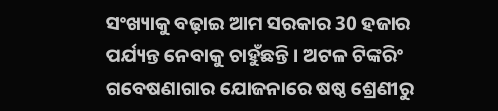ସଂଖ୍ୟାକୁ ବଢ଼ାଇ ଆମ ସରକାର 30 ହଜାର ପର୍ଯ୍ୟନ୍ତ ନେବାକୁ ଚାହୁଁଛନ୍ତି । ଅଟଳ ଟିଙ୍କରିଂ ଗବେଷଣାଗାର ଯୋଜନାରେ ଷଷ୍ଠ ଶ୍ରେଣୀରୁ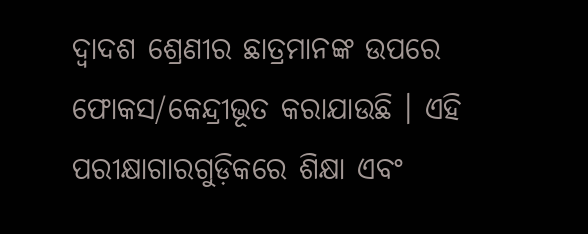ଦ୍ୱାଦଶ ଶ୍ରେଣୀର ଛାତ୍ରମାନଙ୍କ ଉପରେ ଫୋକସ/କେନ୍ଦ୍ରୀଭୂତ କରାଯାଉଛି । ଏହି ପରୀକ୍ଷାଗାରଗୁଡ଼ିକରେ ଶିକ୍ଷା ଏବଂ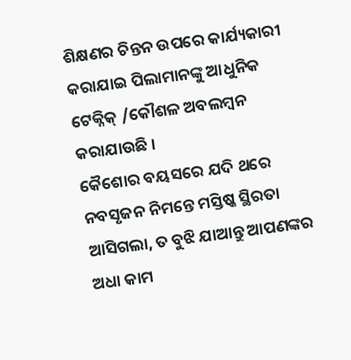ଶିକ୍ଷଣର ଚିନ୍ତନ ଉପରେ କାର୍ଯ୍ୟକାରୀ କରାଯାଇ ପିଲାମାନଙ୍କୁ ଆଧୁନିକ ଟେକ୍ନିକ୍ /କୌଶଳ ଅବଲମ୍ବନ କରାଯାଉଛି ।
କୈଶୋର ବୟସରେ ଯଦି ଥରେ ନବସୃଜନ ନିମନ୍ତେ ମସ୍ତିଷ୍କ ସ୍ଥିରତା ଆସିଗଲା, ତ ବୁଝି ଯାଆନ୍ତୁ ଆପଣଙ୍କର ଅଧା କାମ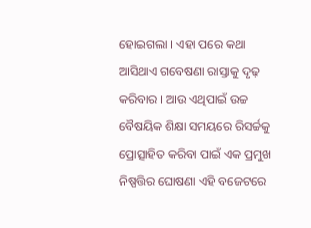ହୋଇଗଲା । ଏହା ପରେ କଥା ଆସିଥାଏ ଗବେଷଣା ରାସ୍ତାକୁ ଦୃଢ଼ କରିବାର । ଆଉ ଏଥିପାଇଁ ଉଚ୍ଚ ବୈଷୟିକ ଶିକ୍ଷା ସମୟରେ ରିସର୍ଚ୍ଚକୁ ପ୍ରୋତ୍ସାହିତ କରିବା ପାଇଁ ଏକ ପ୍ରମୁଖ ନିଷ୍ପତ୍ତିର ଘୋଷଣା ଏହି ବଜେଟରେ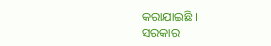କରାଯାଇଛି ।
ସରକାର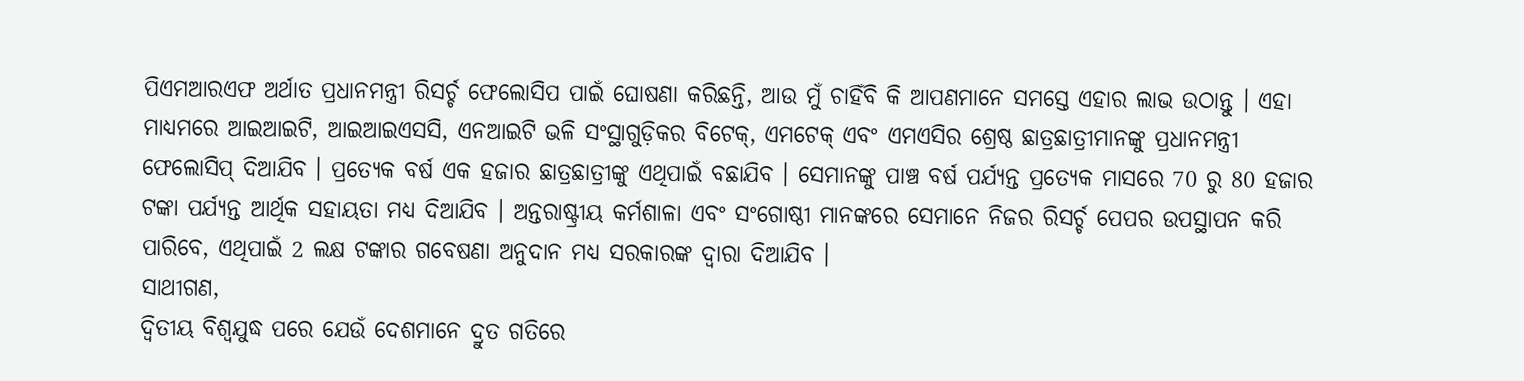ପିଏମଆରଏଫ ଅର୍ଥାତ ପ୍ରଧାନମନ୍ତ୍ରୀ ରିସର୍ଚ୍ଚ ଫେଲୋସିପ ପାଇଁ ଘୋଷଣା କରିଛନ୍ତି, ଆଉ ମୁଁ ଚାହିଁବି କି ଆପଣମାନେ ସମସ୍ତେ ଏହାର ଲାଭ ଉଠାନ୍ତୁ । ଏହା ମାଧ୍ୟମରେ ଆଇଆଇଟି, ଆଇଆଇଏସସି, ଏନଆଇଟି ଭଳି ସଂସ୍ଥାଗୁଡ଼ିକର ବିଟେକ୍, ଏମଟେକ୍ ଏବଂ ଏମଏସିର ଶ୍ରେଷ୍ଠ ଛାତ୍ରଛାତ୍ରୀମାନଙ୍କୁ ପ୍ରଧାନମନ୍ତ୍ରୀ ଫେଲୋସିପ୍ ଦିଆଯିବ । ପ୍ରତ୍ୟେକ ବର୍ଷ ଏକ ହଜାର ଛାତ୍ରଛାତ୍ରୀଙ୍କୁ ଏଥିପାଇଁ ବଛାଯିବ । ସେମାନଙ୍କୁ ପାଞ୍ଚ ବର୍ଷ ପର୍ଯ୍ୟନ୍ତ ପ୍ରତ୍ୟେକ ମାସରେ 70 ରୁ 80 ହଜାର ଟଙ୍କା ପର୍ଯ୍ୟନ୍ତ ଆର୍ଥିକ ସହାୟତା ମଧ୍ୟ ଦିଆଯିବ । ଅନ୍ତରାଷ୍ଟ୍ରୀୟ କର୍ମଶାଳା ଏବଂ ସଂଗୋଷ୍ଠୀ ମାନଙ୍କରେ ସେମାନେ ନିଜର ରିସର୍ଚ୍ଚ ପେପର ଉପସ୍ଥାପନ କରି ପାରିବେ, ଏଥିପାଇଁ 2 ଲକ୍ଷ ଟଙ୍କାର ଗବେଷଣା ଅନୁଦାନ ମଧ୍ୟ ସରକାରଙ୍କ ଦ୍ୱାରା ଦିଆଯିବ ।
ସାଥୀଗଣ,
ଦ୍ୱିତୀୟ ବିଶ୍ୱଯୁଦ୍ଧ ପରେ ଯେଉଁ ଦେଶମାନେ ଦ୍ରୁତ ଗତିରେ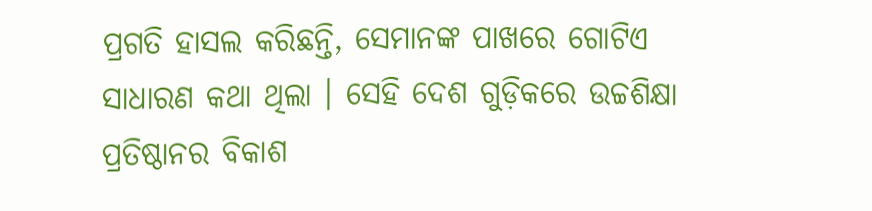ପ୍ରଗତି ହାସଲ କରିଛନ୍ତି, ସେମାନଙ୍କ ପାଖରେ ଗୋଟିଏ ସାଧାରଣ କଥା ଥିଲା । ସେହି ଦେଶ ଗୁଡ଼ିକରେ ଉଚ୍ଚଶିକ୍ଷା ପ୍ରତିଷ୍ଠାନର ବିକାଶ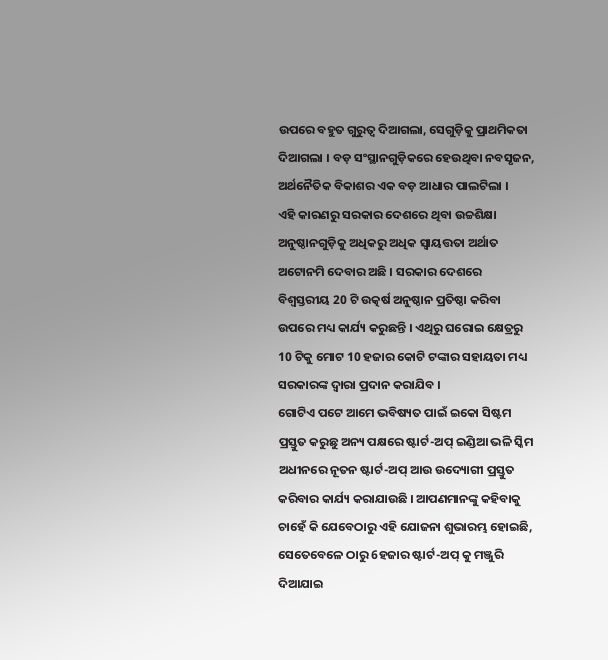ଉପରେ ବହୁତ ଗୁରୁତ୍ୱ ଦିଆଗଲା, ସେଗୁଡ଼ିକୁ ପ୍ରାଥମିକତା ଦିଆଗଲା । ବଡ଼ ସଂସ୍ଥାନଗୁଡ଼ିକରେ ହେଉଥିବା ନବସୃଜନ, ଅର୍ଥନୈତିକ ବିକାଶର ଏକ ବଡ଼ ଆଧାର ପାଲଟିଲା ।
ଏହି କାରଣରୁ ସରକାର ଦେଶରେ ଥିବା ଉଚ୍ଚଶିକ୍ଷା ଅନୁଷ୍ଠାନଗୁଡ଼ିକୁ ଅଧିକରୁ ଅଧିକ ସ୍ୱାୟତ୍ତତା ଅର୍ଥାତ ଅଟୋନମି ଦେବାର ଅଛି । ସରକାର ଦେଶରେ ବିଶ୍ୱସ୍ତରୀୟ 20 ଟି ଉତ୍କର୍ଷ ଅନୁଷ୍ଠାନ ପ୍ରତିଷ୍ଠା କରିବା ଉପରେ ମଧ୍ୟ କାର୍ଯ୍ୟ କରୁଛନ୍ତି । ଏଥିରୁ ଘରୋଇ କ୍ଷେତ୍ରରୁ 10 ଟିକୁ ମୋଟ 10 ହଜାର କୋଟି ଟଙ୍କାର ସହାୟତା ମଧ୍ୟ ସରକାରଙ୍କ ଦ୍ୱାରା ପ୍ରଦାନ କରାଯିବ ।
ଗୋଟିଏ ପଟେ ଆମେ ଭବିଷ୍ୟତ ପାଇଁ ଇକୋ ସିଷ୍ଟମ ପ୍ରସ୍ତୁତ କରୁଛୁ ଅନ୍ୟ ପକ୍ଷରେ ଷ୍ଟାର୍ଟ-ଅପ୍ ଇଣ୍ଡିଆ ଭଳି ସ୍କିମ ଅଧୀନରେ ନୂତନ ଷ୍ଟାର୍ଟ-ଅପ୍ ଆଉ ଉଦ୍ୟୋଗୀ ପ୍ରସ୍ତୁତ କରିବାର କାର୍ଯ୍ୟ କରାଯାଉଛି । ଆପଣମାନଙ୍କୁ କହିବାକୁ ଚାହେଁ କି ଯେବେଠାରୁ ଏହି ଯୋଜନା ଶୁଭାରମ୍ଭ ହୋଇଛି, ସେତେବେଳେ ଠାରୁ 6ହଜାର ଷ୍ଟାର୍ଟ-ଅପ୍ କୁ ମଞ୍ଜୁରି ଦିଆଯାଇ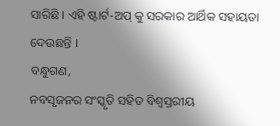ସାରିଛି । ଏହି ଷ୍ଟାର୍ଟ-ଅପ୍ କୁ ସରକାର ଆର୍ଥିକ ସହାୟତା ଦେଉଛନ୍ତି ।
ବନ୍ଧୁଗଣ,
ନବସୃଜନର ସଂସ୍କୃତି ସହିତ ବିଶ୍ୱସ୍ତରୀୟ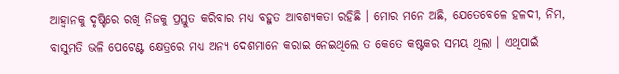ଆହ୍ୱାନକୁ ଦୃଷ୍ଟିରେ ରଖି ନିଜକୁ ପ୍ରସ୍ତୁତ କରିବାର ମଧ୍ୟ ବହୁତ ଆବଶ୍ୟକତା ରହିଛି । ମୋର ମନେ ଅଛି, ଯେତେବେଳେ ହଳଦୀ, ନିମ, ବାସୁମତି ଭଳି ପେଟେଣ୍ଟ କ୍ଷେତ୍ରରେ ମଧ୍ୟ ଅନ୍ୟ ଦେଶମାନେ କରାଇ ନେଇଥିଲେ ତ କେତେ କଷ୍ଟକର ସମୟ ଥିଲା । ଏଥିପାଇଁ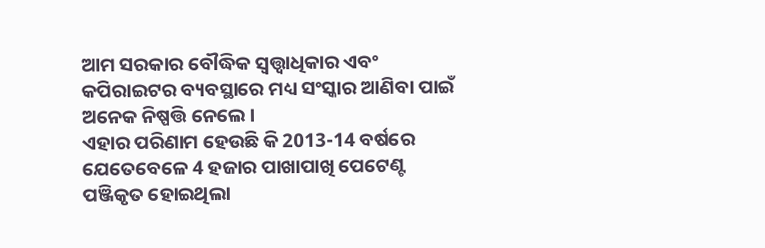ଆମ ସରକାର ବୌଦ୍ଧିକ ସ୍ଵତ୍ତ୍ଵାଧିକାର ଏବଂ କପିରାଇଟର ବ୍ୟବସ୍ଥାରେ ମଧ୍ୟ ସଂସ୍କାର ଆଣିବା ପାଇଁ ଅନେକ ନିଷ୍ପତ୍ତି ନେଲେ ।
ଏହାର ପରିଣାମ ହେଉଛି କି 2013-14 ବର୍ଷରେ ଯେତେବେଳେ 4 ହଜାର ପାଖାପାଖି ପେଟେଣ୍ଟ ପଞ୍ଜିକୃତ ହୋଇଥିଲା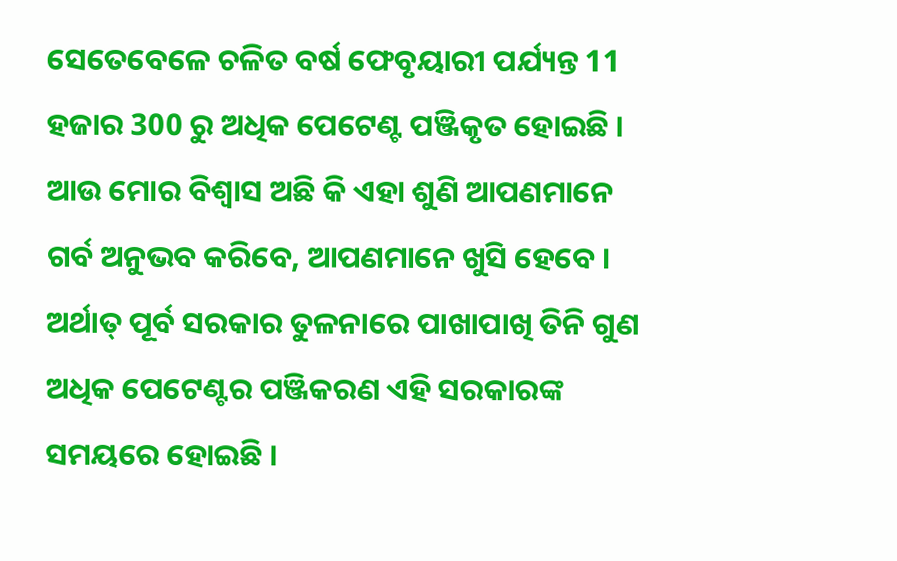ସେତେବେଳେ ଚଳିତ ବର୍ଷ ଫେବୃୟାରୀ ପର୍ଯ୍ୟନ୍ତ 11 ହଜାର 300 ରୁ ଅଧିକ ପେଟେଣ୍ଟ ପଞ୍ଜିକୃତ ହୋଇଛି । ଆଉ ମୋର ବିଶ୍ୱାସ ଅଛି କି ଏହା ଶୁଣି ଆପଣମାନେ ଗର୍ବ ଅନୁଭବ କରିବେ, ଆପଣମାନେ ଖୁସି ହେବେ । ଅର୍ଥାତ୍ ପୂର୍ବ ସରକାର ତୁଳନାରେ ପାଖାପାଖି ତିନି ଗୁଣ ଅଧିକ ପେଟେଣ୍ଟର ପଞ୍ଜିକରଣ ଏହି ସରକାରଙ୍କ ସମୟରେ ହୋଇଛି ।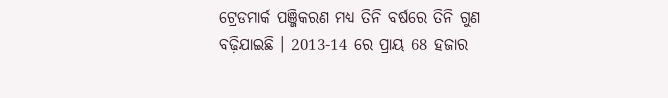ଟ୍ରେଡମାର୍କ ପଞ୍ଜିକରଣ ମଧ୍ୟ ତିନି ବର୍ଷରେ ତିନି ଗୁଣ ବଢ଼ିଯାଇଛି । 2013-14 ରେ ପ୍ରାୟ 68 ହଜାର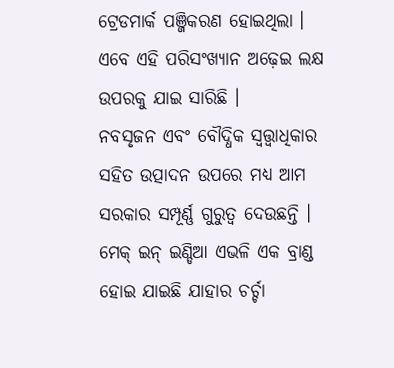ଟ୍ରେଡମାର୍କ ପଞ୍ଜିକରଣ ହୋଇଥିଲା । ଏବେ ଏହି ପରିସଂଖ୍ୟାନ ଅଢ଼େଇ ଲକ୍ଷ ଉପରକୁ ଯାଇ ସାରିଛି ।
ନବସୃଜନ ଏବଂ ବୌଦ୍ଧିକ ସ୍ଵତ୍ତ୍ଵାଧିକାର ସହିତ ଉତ୍ପାଦନ ଉପରେ ମଧ୍ୟ ଆମ ସରକାର ସମ୍ପୂର୍ଣ୍ଣ ଗୁରୁତ୍ୱ ଦେଉଛନ୍ତି । ମେକ୍ ଇନ୍ ଇଣ୍ଡିଆ ଏଭଳି ଏକ ବ୍ରାଣ୍ଡ ହୋଇ ଯାଇଛି ଯାହାର ଚର୍ଚ୍ଚା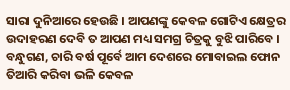ସାରା ଦୁନିଆରେ ହେଉଛି । ଆପଣଙ୍କୁ କେବଳ ଗୋଟିଏ କ୍ଷେତ୍ରର ଉଦାହରଣ ଦେବି ତ ଆପଣ ମଧ୍ୟ ସମଗ୍ର ଚିତ୍ରକୁ ବୁଝି ପାରିବେ ।
ବନ୍ଧୁଗଣ, ଚାରି ବର୍ଷ ପୂର୍ବେ ଆମ ଦେଶରେ ମୋବାଇଲ ଫୋନ ତିଆରି କରିବା ଭଳି କେବଳ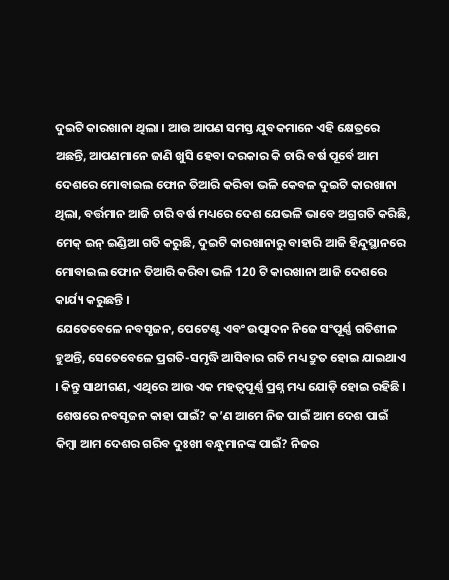ଦୁଇଟି କାରଖାନା ଥିଲା । ଆଉ ଆପଣ ସମସ୍ତ ଯୁବକମାନେ ଏହି କ୍ଷେତ୍ରରେ ଅଛନ୍ତି, ଆପଣମାନେ ଜାଣି ଖୁସି ହେବା ଦରକାର କି ଚାରି ବର୍ଷ ପୂର୍ବେ ଆମ ଦେଶରେ ମୋବାଇଲ ଫୋନ ତିଆରି କରିବା ଭଳି କେବଳ ଦୁଇଟି କାରଖାନା ଥିଲା, ବର୍ତ୍ତମାନ ଆଜି ଚାରି ବର୍ଷ ମଧ୍ୟରେ ଦେଶ ଯେଭଳି ଭାବେ ଅଗ୍ରଗତି କରିଛି, ମେକ୍ ଇନ୍ ଇଣ୍ଡିଆ ଗତି କରୁଛି, ଦୁଇଟି କାରଖାନାରୁ ବାହାରି ଆଜି ହିନ୍ଦୁସ୍ଥାନରେ ମୋବାଇଲ ଫୋନ ତିଆରି କରିବା ଭଳି 120 ଟି କାରଖାନା ଆଜି ଦେଶରେ କାର୍ଯ୍ୟ କରୁଛନ୍ତି ।
ଯେତେବେଳେ ନବସୃଜନ, ପେଟେଣ୍ଟ ଏବଂ ଉତ୍ପାଦନ ନିଜେ ସଂପୂର୍ଣ୍ଣ ଗତିଶୀଳ ହୁଅନ୍ତି, ସେତେବେଳେ ପ୍ରଗତି-ସମୃଦ୍ଧି ଆସିବାର ଗତି ମଧ୍ୟ ଦ୍ରୁତ ହୋଇ ଯାଇଥାଏ । କିନ୍ତୁ ସାଥୀଗଣ, ଏଥିରେ ଆଉ ଏକ ମହତ୍ୱପୂର୍ଣ୍ଣ ପ୍ରଶ୍ନ ମଧ୍ୟ ଯୋଡ଼ି ହୋଇ ରହିଛି । ଶେଷରେ ନବସୃଜନ କାହା ପାଇଁ? କ’ଣ ଆମେ ନିଜ ପାଇଁ ଆମ ଦେଶ ପାଇଁ କିମ୍ବା ଆମ ଦେଶର ଗରିବ ଦୁଃଖୀ ବନ୍ଧୁମାନଙ୍କ ପାଇଁ? ନିଜର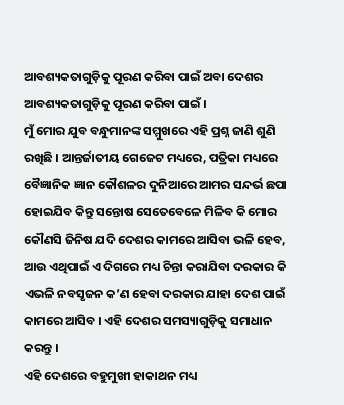ଆବଶ୍ୟକତାଗୁଡ଼ିକୁ ପୂରଣ କରିବା ପାଇଁ ଅବା ଦେଶର ଆବଶ୍ୟକତାଗୁଡ଼ିକୁ ପୂରଣ କରିବା ପାଇଁ ।
ମୁଁ ମୋର ଯୁବ ବନ୍ଧୁମାନଙ୍କ ସମ୍ମୁଖରେ ଏହି ପ୍ରଶ୍ନ ଜାଣି ଶୁଣି ରଖିଛି । ଆନ୍ତର୍ଜାତୀୟ ଗେଜେଟ ମଧ୍ୟରେ, ପତ୍ରିକା ମଧ୍ୟରେ ବୈଜ୍ଞାନିକ ଜ୍ଞାନ କୌଶଳର ଦୁନିଆରେ ଆମର ସନ୍ଦର୍ଭ ଛପା ହୋଇଯିବ କିନ୍ତୁ ସନ୍ତୋଷ ସେତେବେଳେ ମିଳିବ କି ମୋର କୌଣସି ଜିନିଷ ଯଦି ଦେଶର କାମରେ ଆସିବା ଭଳି ହେବ, ଆଉ ଏଥିପାଇଁ ଏ ଦିଗରେ ମଧ୍ୟ ଚିନ୍ତା କରାଯିବା ଦରକାର କି ଏଭଳି ନବସୃଜନ କ’ଣ ହେବା ଦରକାର ଯାହା ଦେଶ ପାଇଁ କାମରେ ଆସିବ । ଏହି ଦେଶର ସମସ୍ୟାଗୁଡ଼ିକୁ ସମାଧାନ କରନ୍ତୁ ।
ଏହି ଦେଶରେ ବହୁମୁଖୀ ହାକାଥନ ମଧ୍ୟ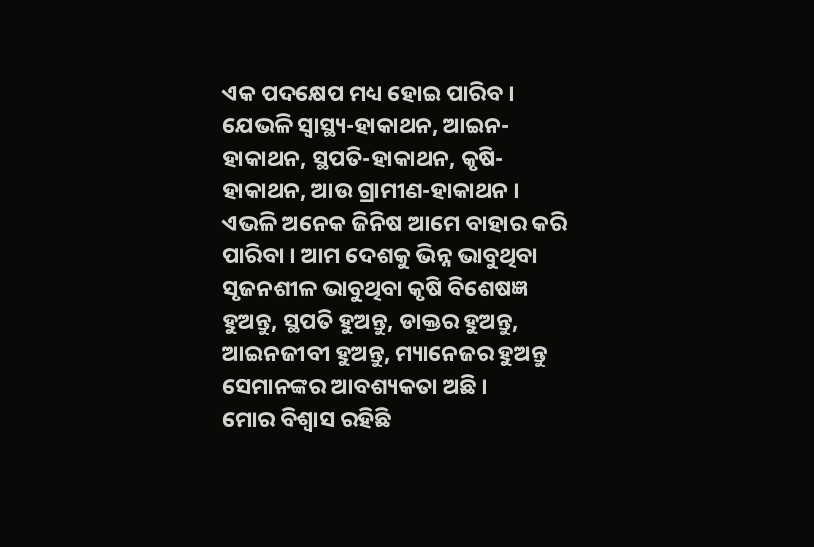ଏକ ପଦକ୍ଷେପ ମଧ୍ୟ ହୋଇ ପାରିବ । ଯେଭଳି ସ୍ୱାସ୍ଥ୍ୟ-ହାକାଥନ, ଆଇନ-ହାକାଥନ, ସ୍ଥପତି-ହାକାଥନ, କୃଷି-ହାକାଥନ, ଆଉ ଗ୍ରାମୀଣ-ହାକାଥନ । ଏଭଳି ଅନେକ ଜିନିଷ ଆମେ ବାହାର କରି ପାରିବା । ଆମ ଦେଶକୁ ଭିନ୍ନ ଭାବୁଥିବା ସୃଜନଶୀଳ ଭାବୁଥିବା କୃଷି ବିଶେଷଜ୍ଞ ହୁଅନ୍ତୁ, ସ୍ଥପତି ହୁଅନ୍ତୁ, ଡାକ୍ତର ହୁଅନ୍ତୁ, ଆଇନଜୀବୀ ହୁଅନ୍ତୁ, ମ୍ୟାନେଜର ହୁଅନ୍ତୁ ସେମାନଙ୍କର ଆବଶ୍ୟକତା ଅଛି ।
ମୋର ବିଶ୍ୱାସ ରହିଛି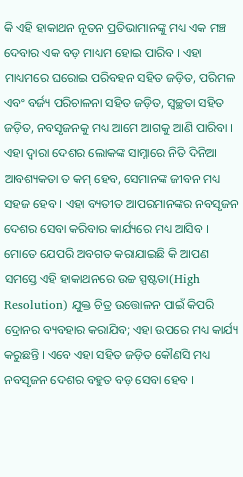କି ଏହି ହାକାଥନ ନୂତନ ପ୍ରତିଭାମାନଙ୍କୁ ମଧ୍ୟ ଏକ ମଞ୍ଚ ଦେବାର ଏକ ବଡ଼ ମାଧ୍ୟମ ହୋଇ ପାରିବ । ଏହା ମାଧ୍ୟମରେ ଘରୋଇ ପରିବହନ ସହିତ ଜଡ଼ିତ, ପରିମଳ ଏବଂ ବର୍ଜ୍ୟ ପରିଚାଳନା ସହିତ ଜଡ଼ିତ, ସ୍ୱଚ୍ଛତା ସହିତ ଜଡ଼ିତ, ନବସୃଜନକୁ ମଧ୍ୟ ଆମେ ଆଗକୁ ଆଣି ପାରିବା ।
ଏହା ଦ୍ୱାରା ଦେଶର ଲୋକଙ୍କ ସାମ୍ନାରେ ନିତି ଦିନିଆ ଆବଶ୍ୟକତା ତ କମ୍ ହେବ, ସେମାନଙ୍କ ଜୀବନ ମଧ୍ୟ ସହଜ ହେବ । ଏହା ବ୍ୟତୀତ ଆପରମାନଙ୍କର ନବସୃଜନ ଦେଶର ସେବା କରିବାର କାର୍ଯ୍ୟରେ ମଧ୍ୟ ଆସିବ ।
ମୋତେ ଯେପରି ଅବଗତ କରାଯାଇଛି କି ଆପଣ ସମସ୍ତେ ଏହି ହାକାଥନରେ ଉଚ୍ଚ ସ୍ପଷ୍ଟତା(High Resolution) ଯୁକ୍ତ ଚିତ୍ର ଉତ୍ତୋଳନ ପାଇଁ କିପରି ଦ୍ରୋନର ବ୍ୟବହାର କରାଯିବ; ଏହା ଉପରେ ମଧ୍ୟ କାର୍ଯ୍ୟ କରୁଛନ୍ତି । ଏବେ ଏହା ସହିତ ଜଡ଼ିତ କୌଣସି ମଧ୍ୟ ନବସୃଜନ ଦେଶର ବହୁତ ବଡ଼ ସେବା ହେବ ।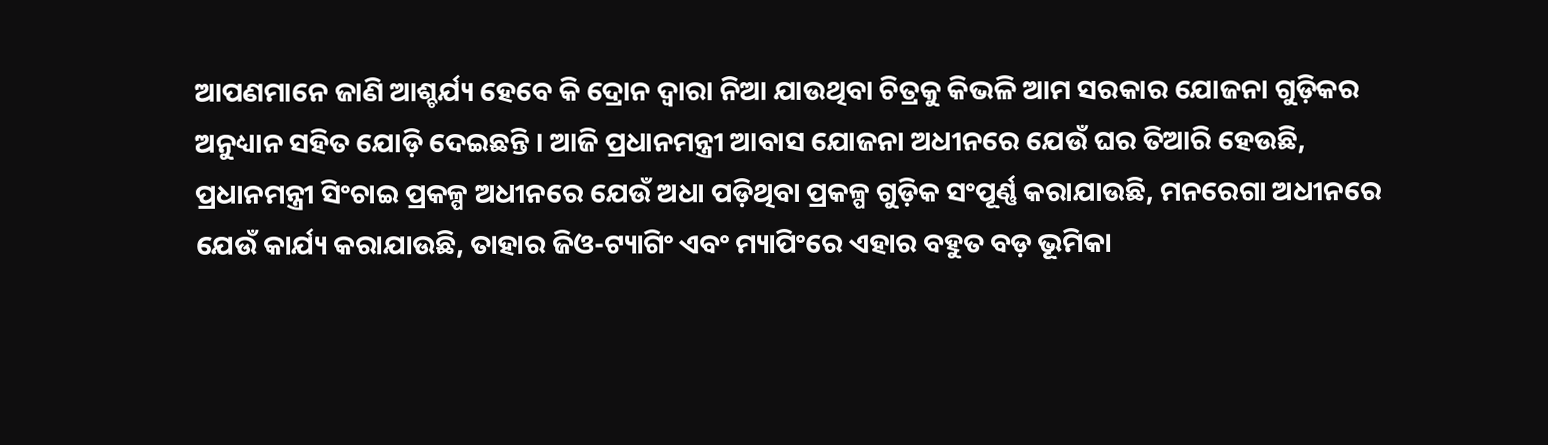ଆପଣମାନେ ଜାଣି ଆଶ୍ଚର୍ଯ୍ୟ ହେବେ କି ଦ୍ରୋନ ଦ୍ୱାରା ନିଆ ଯାଉଥିବା ଚିତ୍ରକୁ କିଭଳି ଆମ ସରକାର ଯୋଜନା ଗୁଡ଼ିକର ଅନୁଧ୍ୟାନ ସହିତ ଯୋଡ଼ି ଦେଇଛନ୍ତି । ଆଜି ପ୍ରଧାନମନ୍ତ୍ରୀ ଆବାସ ଯୋଜନା ଅଧୀନରେ ଯେଉଁ ଘର ତିଆରି ହେଉଛି, ପ୍ରଧାନମନ୍ତ୍ରୀ ସିଂଚାଇ ପ୍ରକଳ୍ପ ଅଧୀନରେ ଯେଉଁ ଅଧା ପଡ଼ିଥିବା ପ୍ରକଳ୍ପ ଗୁଡ଼ିକ ସଂପୂର୍ଣ୍ଣ କରାଯାଉଛି, ମନରେଗା ଅଧୀନରେ ଯେଉଁ କାର୍ଯ୍ୟ କରାଯାଉଛି, ତାହାର ଜିଓ-ଟ୍ୟାଗିଂ ଏବଂ ମ୍ୟାପିଂରେ ଏହାର ବହୁତ ବଡ଼ ଭୂମିକା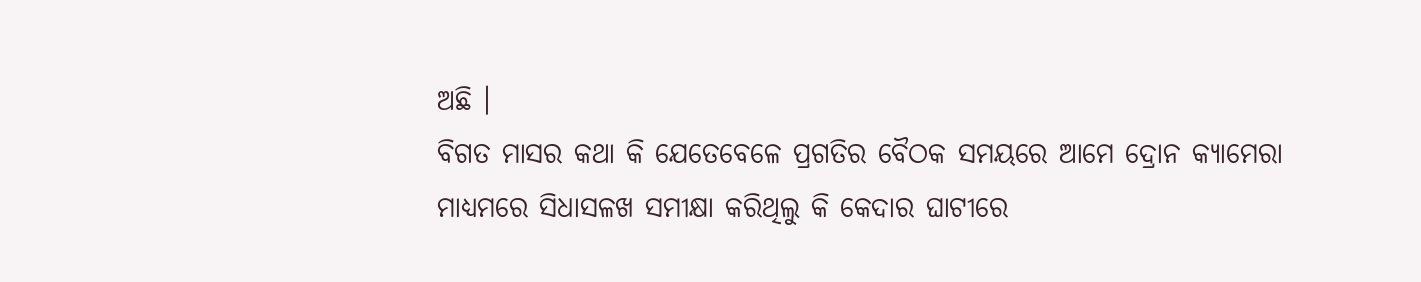ଅଛି ।
ବିଗତ ମାସର କଥା କି ଯେତେବେଳେ ପ୍ରଗତିର ବୈଠକ ସମୟରେ ଆମେ ଦ୍ରୋନ କ୍ୟାମେରା ମାଧ୍ୟମରେ ସିଧାସଳଖ ସମୀକ୍ଷା କରିଥିଲୁ କି କେଦାର ଘାଟୀରେ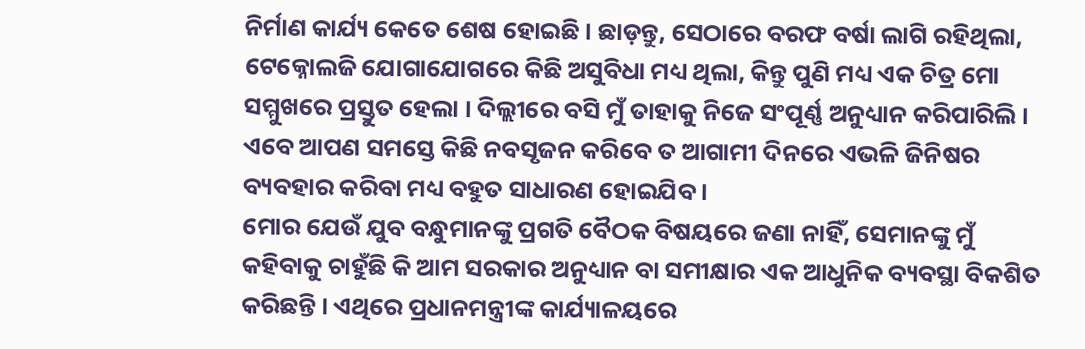ନିର୍ମାଣ କାର୍ଯ୍ୟ କେତେ ଶେଷ ହୋଇଛି । ଛାଡ଼ନ୍ତୁ, ସେଠାରେ ବରଫ ବର୍ଷା ଲାଗି ରହିଥିଲା, ଟେକ୍ନୋଲଜି ଯୋଗାଯୋଗରେ କିଛି ଅସୁବିଧା ମଧ୍ୟ ଥିଲା, କିନ୍ତୁ ପୁଣି ମଧ୍ୟ ଏକ ଚିତ୍ର ମୋ ସମ୍ମୁଖରେ ପ୍ରସ୍ତୁତ ହେଲା । ଦିଲ୍ଲୀରେ ବସି ମୁଁ ତାହାକୁ ନିଜେ ସଂପୂର୍ଣ୍ଣ ଅନୁଧ୍ୟାନ କରିପାରିଲି । ଏବେ ଆପଣ ସମସ୍ତେ କିଛି ନବସୃଜନ କରିବେ ତ ଆଗାମୀ ଦିନରେ ଏଭଳି ଜିନିଷର ବ୍ୟବହାର କରିବା ମଧ୍ୟ ବହୁତ ସାଧାରଣ ହୋଇଯିବ ।
ମୋର ଯେଉଁ ଯୁବ ବନ୍ଧୁମାନଙ୍କୁ ପ୍ରଗତି ବୈଠକ ବିଷୟରେ ଜଣା ନାହିଁ, ସେମାନଙ୍କୁ ମୁଁ କହିବାକୁ ଚାହୁଁଛି କି ଆମ ସରକାର ଅନୁଧ୍ୟାନ ବା ସମୀକ୍ଷାର ଏକ ଆଧୁନିକ ବ୍ୟବସ୍ଥା ବିକଶିତ କରିଛନ୍ତି । ଏଥିରେ ପ୍ରଧାନମନ୍ତ୍ରୀଙ୍କ କାର୍ଯ୍ୟାଳୟରେ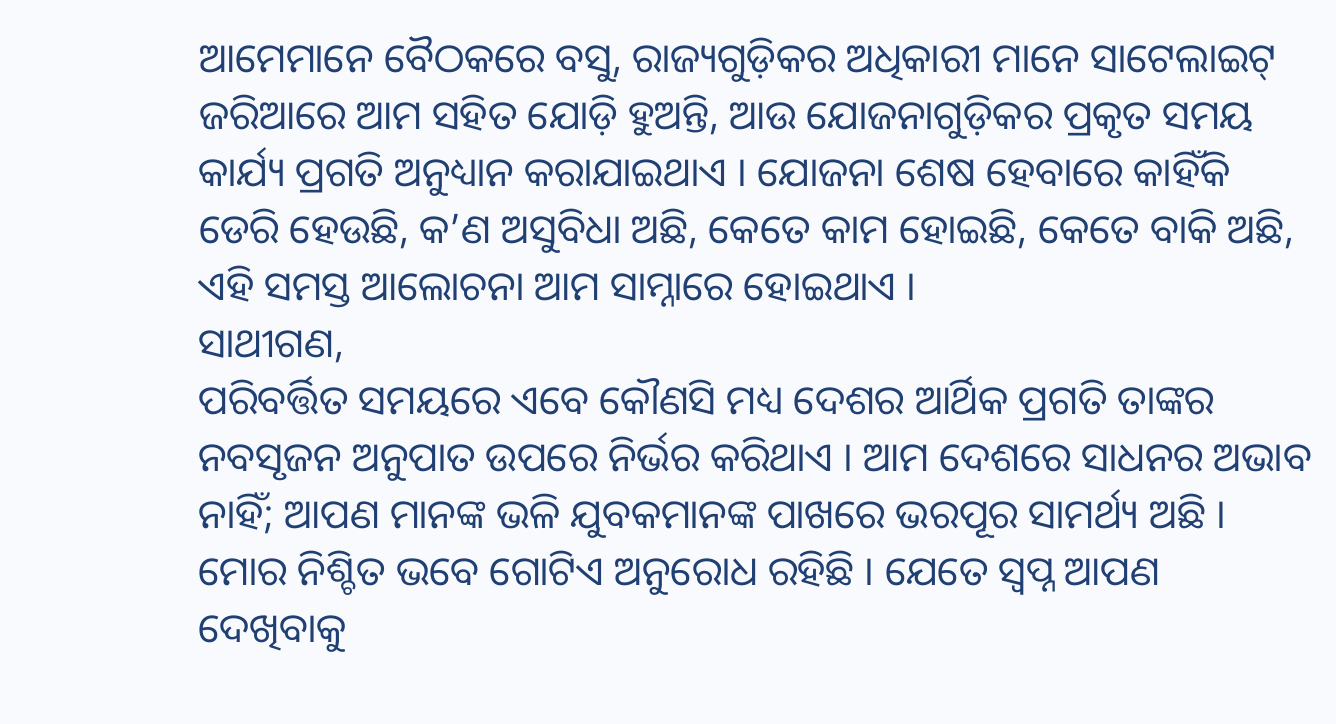ଆମେମାନେ ବୈଠକରେ ବସୁ, ରାଜ୍ୟଗୁଡ଼ିକର ଅଧିକାରୀ ମାନେ ସାଟେଲାଇଟ୍ ଜରିଆରେ ଆମ ସହିତ ଯୋଡ଼ି ହୁଅନ୍ତି, ଆଉ ଯୋଜନାଗୁଡ଼ିକର ପ୍ରକୃତ ସମୟ କାର୍ଯ୍ୟ ପ୍ରଗତି ଅନୁଧ୍ୟାନ କରାଯାଇଥାଏ । ଯୋଜନା ଶେଷ ହେବାରେ କାହିଁକି ଡେରି ହେଉଛି, କ’ଣ ଅସୁବିଧା ଅଛି, କେତେ କାମ ହୋଇଛି, କେତେ ବାକି ଅଛି, ଏହି ସମସ୍ତ ଆଲୋଚନା ଆମ ସାମ୍ନାରେ ହୋଇଥାଏ ।
ସାଥୀଗଣ,
ପରିବର୍ତ୍ତିତ ସମୟରେ ଏବେ କୌଣସି ମଧ୍ୟ ଦେଶର ଆର୍ଥିକ ପ୍ରଗତି ତାଙ୍କର ନବସୃଜନ ଅନୁପାତ ଉପରେ ନିର୍ଭର କରିଥାଏ । ଆମ ଦେଶରେ ସାଧନର ଅଭାବ ନାହିଁ; ଆପଣ ମାନଙ୍କ ଭଳି ଯୁବକମାନଙ୍କ ପାଖରେ ଭରପୂର ସାମର୍ଥ୍ୟ ଅଛି । ମୋର ନିଶ୍ଚିତ ଭବେ ଗୋଟିଏ ଅନୁରୋଧ ରହିଛି । ଯେତେ ସ୍ୱପ୍ନ ଆପଣ ଦେଖିବାକୁ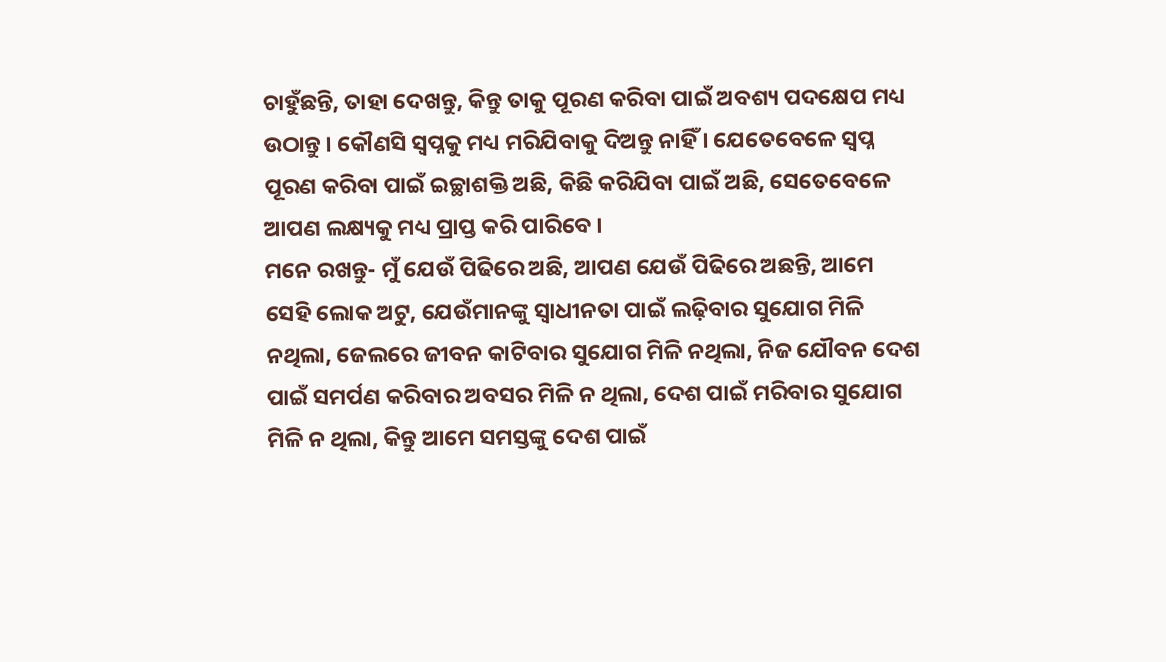ଚାହୁଁଛନ୍ତି, ତାହା ଦେଖନ୍ତୁ, କିନ୍ତୁ ତାକୁ ପୂରଣ କରିବା ପାଇଁ ଅବଶ୍ୟ ପଦକ୍ଷେପ ମଧ୍ୟ ଉଠାନ୍ତୁ । କୌଣସି ସ୍ୱପ୍ନକୁ ମଧ୍ୟ ମରିଯିବାକୁ ଦିଅନ୍ତୁ ନାହିଁ । ଯେତେବେଳେ ସ୍ୱପ୍ନ ପୂରଣ କରିବା ପାଇଁ ଇଚ୍ଛାଶକ୍ତି ଅଛି, କିଛି କରିଯିବା ପାଇଁ ଅଛି, ସେତେବେଳେ ଆପଣ ଲକ୍ଷ୍ୟକୁ ମଧ୍ୟ ପ୍ରାପ୍ତ କରି ପାରିବେ ।
ମନେ ରଖନ୍ତୁ- ମୁଁ ଯେଉଁ ପିଢିରେ ଅଛି, ଆପଣ ଯେଉଁ ପିଢିରେ ଅଛନ୍ତି, ଆମେ ସେହି ଲୋକ ଅଟୁ, ଯେଉଁମାନଙ୍କୁ ସ୍ୱାଧୀନତା ପାଇଁ ଲଢ଼ିବାର ସୁଯୋଗ ମିଳି ନଥିଲା, ଜେଲରେ ଜୀବନ କାଟିବାର ସୁଯୋଗ ମିଳି ନଥିଲା, ନିଜ ଯୌବନ ଦେଶ ପାଇଁ ସମର୍ପଣ କରିବାର ଅବସର ମିଳି ନ ଥିଲା, ଦେଶ ପାଇଁ ମରିବାର ସୁଯୋଗ ମିଳି ନ ଥିଲା, କିନ୍ତୁ ଆମେ ସମସ୍ତଙ୍କୁ ଦେଶ ପାଇଁ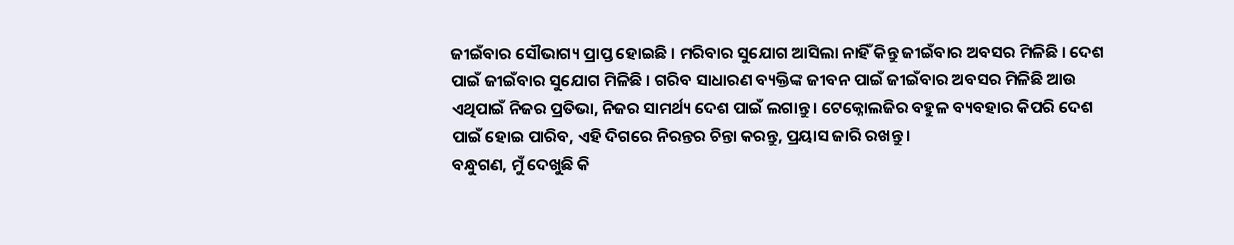ଜୀଇଁବାର ସୌଭାଗ୍ୟ ପ୍ରାପ୍ତ ହୋଇଛି । ମରିବାର ସୁଯୋଗ ଆସିଲା ନାହିଁ କିନ୍ତୁ ଜୀଇଁବାର ଅବସର ମିଳିଛି । ଦେଶ ପାଇଁ ଜୀଇଁବାର ସୁଯୋଗ ମିଳିଛି । ଗରିବ ସାଧାରଣ ବ୍ୟକ୍ତିଙ୍କ ଜୀବନ ପାଇଁ ଜୀଇଁବାର ଅବସର ମିଳିଛି ଆଉ ଏଥିପାଇଁ ନିଜର ପ୍ରତିଭା, ନିଜର ସାମର୍ଥ୍ୟ ଦେଶ ପାଇଁ ଲଗାନ୍ତୁ । ଟେକ୍ନୋଲଜିର ବହୁଳ ବ୍ୟବହାର କିପରି ଦେଶ ପାଇଁ ହୋଇ ପାରିବ, ଏହି ଦିଗରେ ନିରନ୍ତର ଚିନ୍ତା କରନ୍ତୁ, ପ୍ରୟାସ ଜାରି ରଖନ୍ତୁ ।
ବନ୍ଧୁଗଣ, ମୁଁ ଦେଖୁଛି କି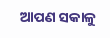ଆପଣ ସକାଳୁ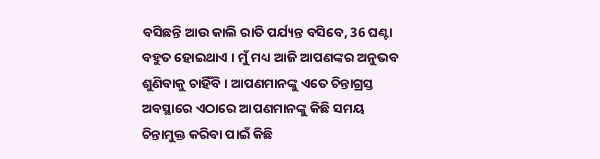ବସିଛନ୍ତି ଆଉ କାଲି ରାତି ପର୍ଯ୍ୟନ୍ତ ବସିବେ, 36 ଘଣ୍ଟା ବହୁତ ହୋଇଥାଏ । ମୁଁ ମଧ୍ୟ ଆଜି ଆପଣଙ୍କର ଅନୁଭବ ଶୁଣିବାକୁ ଚାହିଁବି । ଆପଣମାନଙ୍କୁ ଏତେ ଚିନ୍ତାଗ୍ରସ୍ତ ଅବସ୍ଥାରେ ଏଠାରେ ଆପଣମାନଙ୍କୁ କିଛି ସମୟ ଚିନ୍ତାମୁକ୍ତ କରିବା ପାଇଁ କିଛି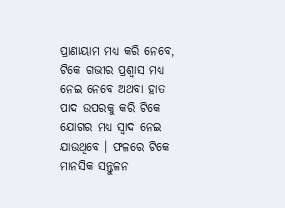ପ୍ରାଣାୟାମ ମଧ୍ୟ କରି ନେବେ, ଟିକେ ଗଭୀର ପ୍ରଶ୍ୱାସ ମଧ୍ୟ ନେଇ ନେବେ ଅଥବା ହାତ ପାଦ ଉପରକୁ କରି ଟିକେ ଯୋଗର ମଧ୍ୟ ସ୍ୱାଦ ନେଇ ଯାଉଥିବେ । ଫଳରେ ଟିକେ ମାନସିକ ସନ୍ତୁଳନ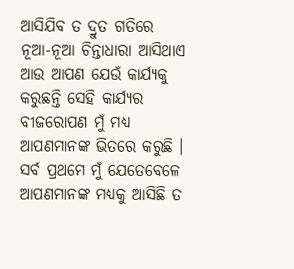ଆସିଯିବ ତ ଦ୍ରୁତ ଗତିରେ ନୂଆ-ନୂଆ ଚିନ୍ତାଧାରା ଆସିଥାଏ ଆଉ ଆପଣ ଯେଉଁ କାର୍ଯ୍ୟକୁ କରୁଛନ୍ତି ସେହି କାର୍ଯ୍ୟର ବୀଜରୋପଣ ମୁଁ ମଧ୍ୟ ଆପଣମାନଙ୍କ ଭିତରେ କରୁଛି ।
ସର୍ବ ପ୍ରଥମେ ମୁଁ ଯେତେବେଳେ ଆପଣମାନଙ୍କ ମଧ୍ୟକୁ ଆସିଛି ତ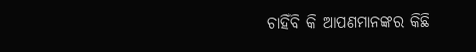ଚାହିଁବି କି ଆପଣମାନଙ୍କର କିଛି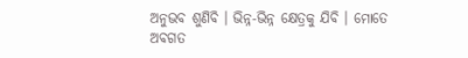ଅନୁଭବ ଶୁଣିବି । ଭିନ୍ନ-ଭିନ୍ନ କ୍ଷେତ୍ରକୁ ଯିବି । ମୋତେ ଅବଗତ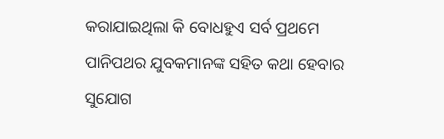କରାଯାଇଥିଲା କି ବୋଧହୁଏ ସର୍ବ ପ୍ରଥମେ ପାନିପଥର ଯୁବକମାନଙ୍କ ସହିତ କଥା ହେବାର ସୁଯୋଗ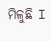ମିଳୁଛି I